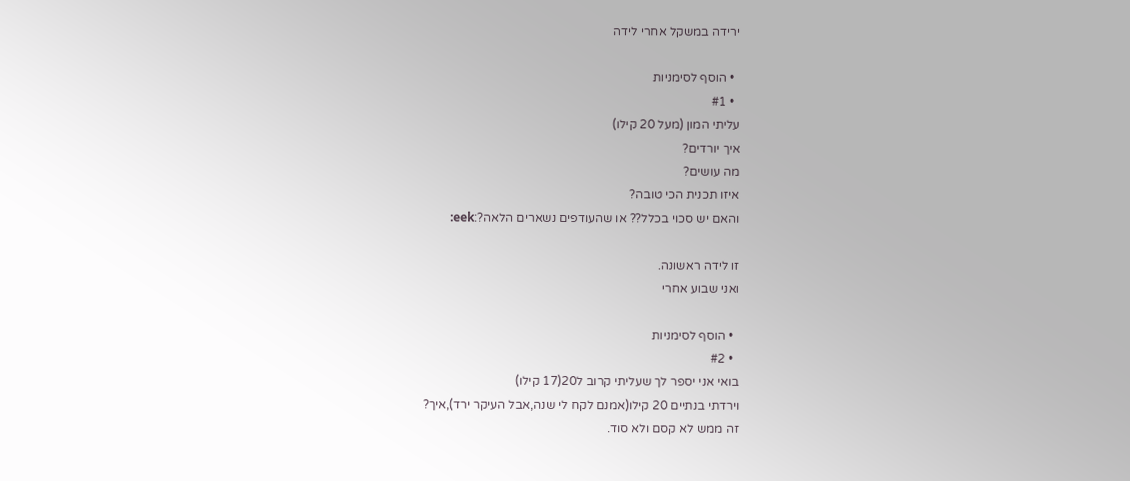ירידה במשקל אחרי לידה

  • הוסף לסימניות
  • #1
עליתי המון (מעל 20 קילו)
איך יורדים?
מה עושים?
איזו תכנית הכי טובה?
והאם יש סכוי בכלל?? או שהעודפים נשארים הלאה?:eek:

זו לידה ראשונה.
ואני שבוע אחרי

  • הוסף לסימניות
  • #2
בואי אני יספר לך שעליתי קרוב ל20(17 קילו)
וירדתי בנתיים 20 קילו(אמנם לקח לי שנה,אבל העיקר ירד),איך?
זה ממש לא קסם ולא סוד.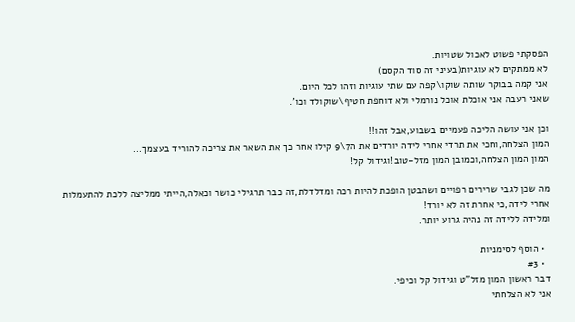הפסקתי פשוט לאכול שטויות.
לא ממתקים לא עוגיות(בעיני זה סוד הקסם)
אני קמה בבוקר שותה שוקו\קפה עם שתי עוגיות וזהו לכל היום.
שאני רעבה אני אוכלת אוכל נורמלי ולא דוחפת חטיף\שוקולד וכו'.

וכן אני עושה הליכה פעמיים בשבוע,אבל זהו!!
המון הצלחה,וחכי את תרדי אחרי לידה יורדים את ה7\9 קילו אחר כך את השאר את צריכה להוריד בעצמך...
המון המון הצלחה,וכמובן המון מזל-טוב!וגידול קל!

מה שכן לגבי שרירים רפויים ושהבטן הופכת להיות רכה ומדלדלת,זה כבר תרגילי כושר וכאלה,הייתי ממליצה ללכת להתעמלות אחרי לידה,כי אחרת זה לא יורד!
ומלידה ללידה זה נהיה גרוע יותר.

  • הוסף לסימניות
  • #3
דבר ראשון המון מזל"ט וגידול קל וכיפי.
אני לא הצלחתי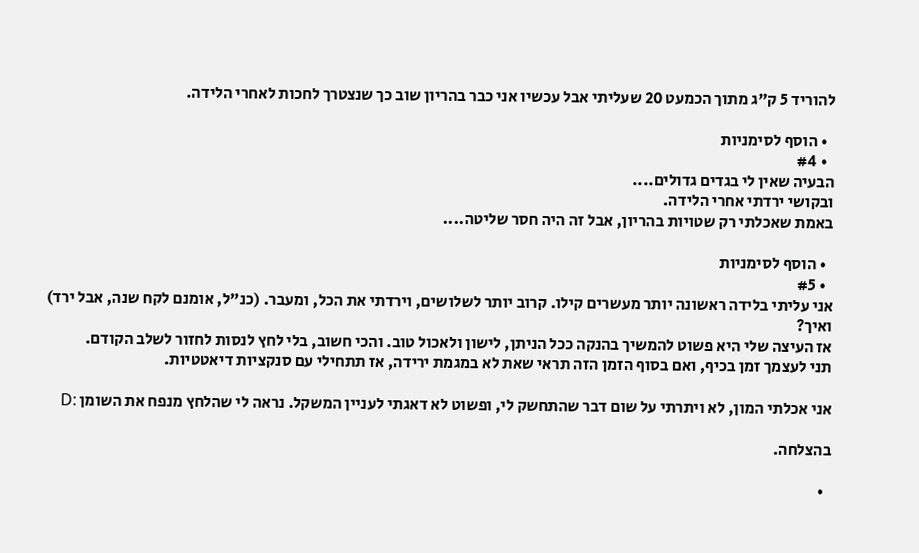להוריד 5 ק"ג מתוך הכמעט 20 שעליתי אבל עכשיו אני כבר בהריון שוב כך שנצטרך לחכות לאחרי הלידה.

  • הוסף לסימניות
  • #4
הבעיה שאין לי בגדים גדולים....
ובקושי ירדתי אחרי הלידה.
באמת שאכלתי רק שטויות בהריון, אבל זה היה חסר שליטה....

  • הוסף לסימניות
  • #5
אני עליתי בלידה ראשונה יותר מעשרים קילו. קרוב יותר לשלושים, וירדתי את הכל, ומעבר. (כנ"ל, אומנם לקח שנה, אבל ירד)
ואיך?
אז העיצה שלי היא פשוט להמשיך בהנקה ככל הניתן, לישון ולאכול טוב. והכי חשוב, בלי לחץ לנסות לחזור לשלב הקודם.
תני לעצמך זמן בכיף, ואם בסוף הזמן הזה תראי שאת לא במגמת ירידה, אז תתחילי עם סנקציות דיאטטיות.

אני אכלתי המון, לא ויתרתי על שום דבר שהתחשק לי, ופשוט לא דאגתי לעניין המשקל. נראה לי שהלחץ מנפח את השומן :D

בהצלחה.

  •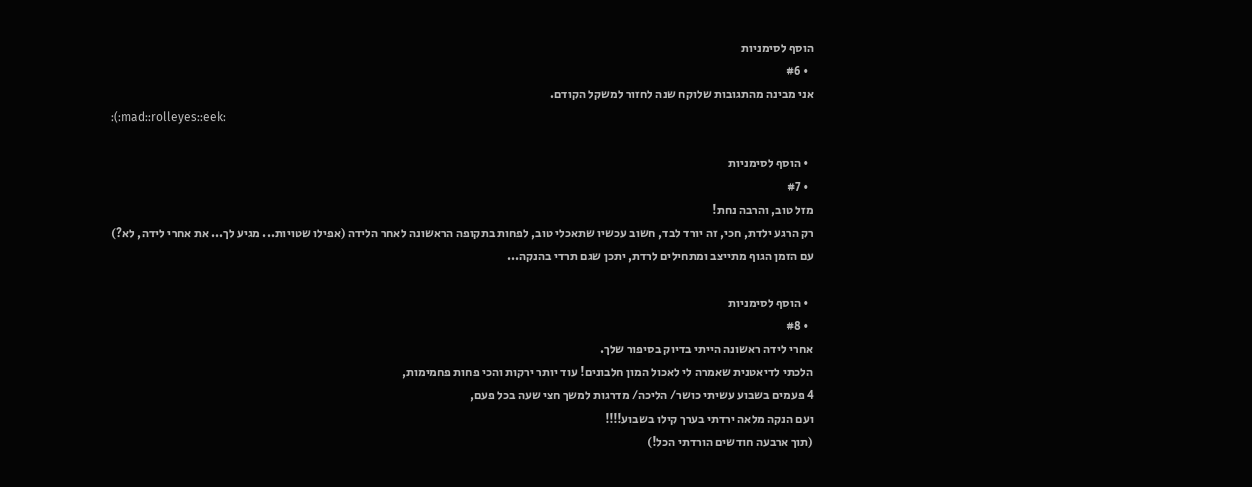הוסף לסימניות
  • #6
אני מבינה מהתגובות שלוקח שנה לחזור למשקל הקודם.
:(:mad::rolleyes::eek:

  • הוסף לסימניות
  • #7
מזל טוב, והרבה נחת!
רק הרגע ילדת, חכי, זה יורד לבד, חשוב עכשיו שתאכלי טוב, לפחות בתקופה הראשונה לאחר הלידה (אפילו שטויות... מגיע לך... את אחרי לידה, לא?)
עם הזמן הגוף מתייצב ומתחילים לרדת, יתכן שגם תרדי בהנקה...

  • הוסף לסימניות
  • #8
אחרי לידה ראשונה הייתי בדיוק בסיפור שלך.
הלכתי לדיאטנית שאמרה לי לאכול המון חלבונים! עוד יותר ירקות והכי פחות פחמימות,
4 פעמים בשבוע עשיתי כושר/ הליכה/ מדרגות למשך חצי שעה בכל פעם,
ועם הנקה מלאה ירדתי בערך קילו בשבוע!!!!
(תוך ארבעה חודשים הורדתי הכל!)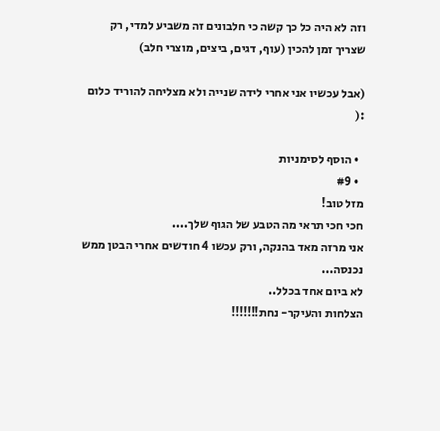וזה לא היה כל כך קשה כי חלבונים זה משביע למדי, רק שצריך זמן להכין (עוף, דגים, ביצים, מוצרי חלב)

(אבל עכשיו אני אחרי לידה שנייה ולא מצליחה להוריד כלום :(

  • הוסף לסימניות
  • #9
מזל טוב!
חכי חכי תראי מה הטבע של הגוף שלך....
אני מרזה מאד בהנקה, ורק עכשו 4 חודשים אחרי הבטן ממש נכנסה...
לא ביום אחד בכלל..
הצלחות והעיקר- נחת!!!!!!!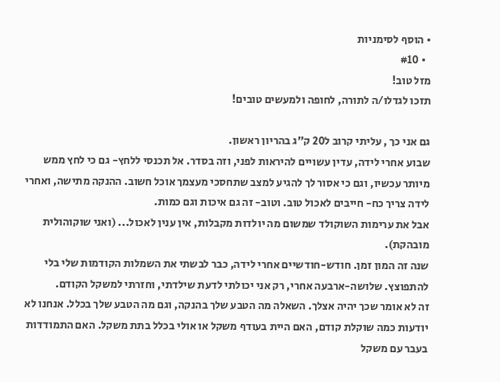• הוסף לסימניות
  • #10
מזל טוב!
תזכו לגדלו/ה לתורה, לחופה ולמעשים טובים!

גם אני כך , עליתי קרוב ל20 ק"ג בהריון ראשון.
שבוע אחרי לידה, עדין עשויים להיראות לפני, וזה בסדר. אל תכנסי ללחץ- גם כי לחץ ממש מיותר עכשיו, וגם כי אסור לך להגיע למצב שתחסכי מעצמך אוכל חשוב. ההנקה מתישה, ואחרי לידה צריך כח- חייבים לאכול טוב. וטוב- זה גם איכות וגם כמות.
אבל את ערימות השוקולד שמשום מה יולדות מקבלות, אין ענין לאכול... (ואני שוקוהולית מובהקת).
שנה זה המון זמן. חודש-חודשיים אחרי לידה, כבר לבשתי את השמלות הקודמות שלי בלי להתפוצץ. שלושה-ארבעה אחרי, רק אני יכולתי לדעת שילדתי, וחזרתי למשקל הקודם.
זה לא אומר שכך יהיה אצלך. השאלה מה הטבע שלך בהנקה, וגם מה הטבע שלך בכלל. אנחנו לא יודעות כמה שוקלת קודם, האם היית בעודף משקל או אולי בכלל בתת משקל. האם התמודדות בעבר עם משקל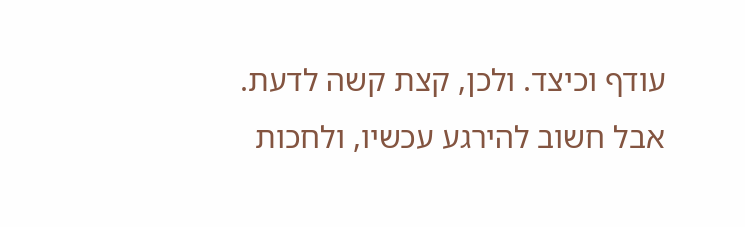עודף וכיצד. ולכן, קצת קשה לדעת. אבל חשוב להירגע עכשיו, ולחכות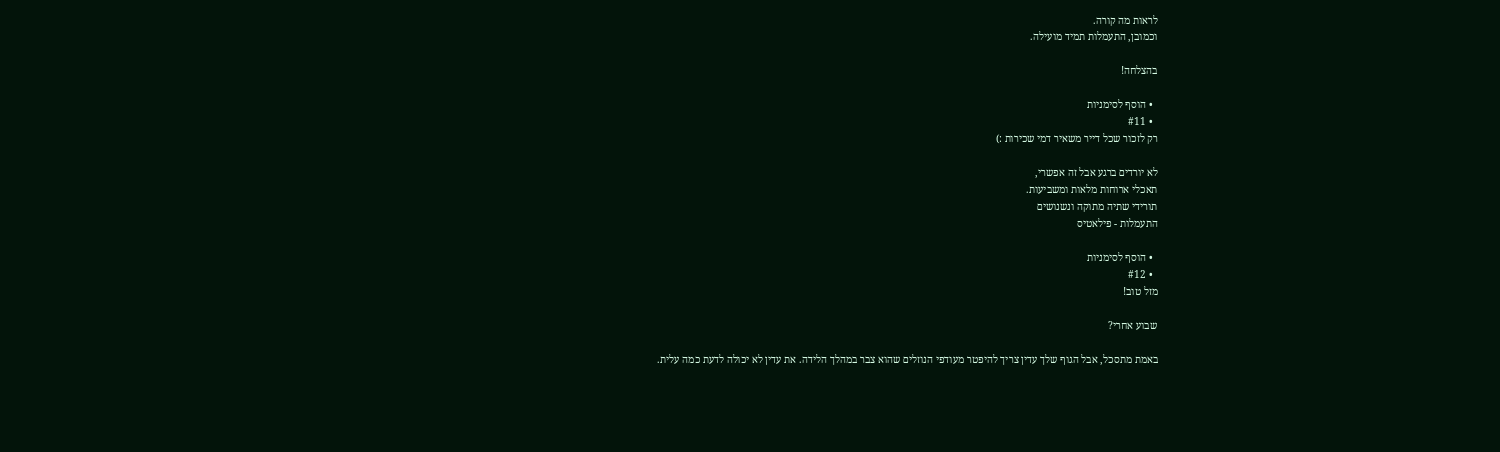לראות מה קורה.
וכמובן, התעמלות תמיד מועילה.

בהצלחה!

  • הוסף לסימניות
  • #11
רק לזכור שכל דייר משאיר דמי שכירות :)

לא יורדים ברגע אבל זה אפשרי,
תאכלי ארוחות מלאות ומשביעות.
תורידי שתיה מתוקה ונשנושים
התעמלות - פילאטיס

  • הוסף לסימניות
  • #12
מזל טוב!

שבוע אחרי?

באמת מתסכל, אבל הגוף שלך עדין צריך להיפטר מעודפי הנוזלים שהוא צבר במהלך הלידה. את עדין לא יכולה לדעת כמה עלית.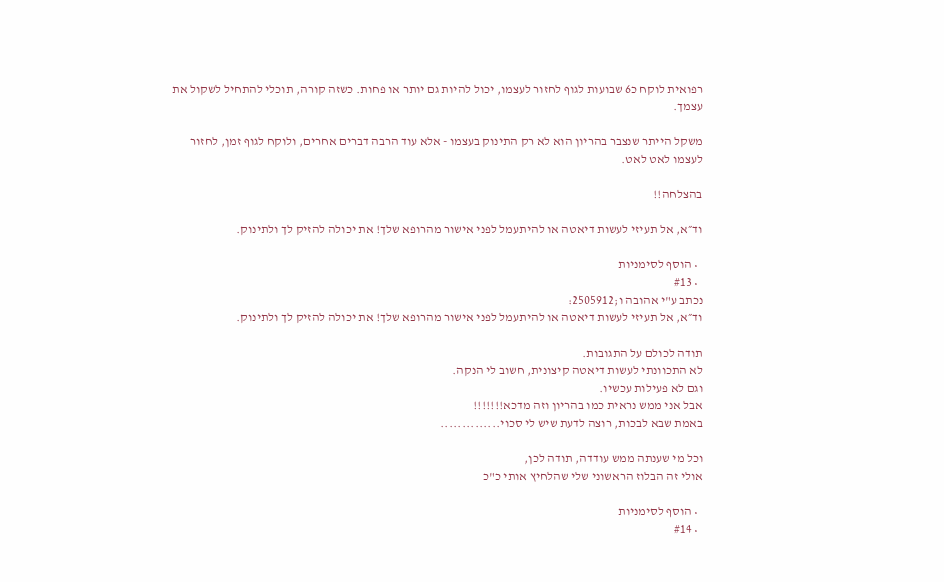רפואית לוקח כ6 שבועות לגוף לחזור לעצמו, יכול להיות גם יותר או פחות. כשזה קורה, תוכלי להתחיל לשקול את עצמך.

משקל הייתר שנצבר בהריון הוא לא רק התינוק בעצמו - אלא עוד הרבה דברים אחרים, ולוקח לגוף זמן, לחזור לעצמו לאט לאט.

בהצלחה!!

וד״א, אל תעיזי לעשות דיאטה או להיתעמל לפני אישור מהרופא שלך! את יכולה להזיק לך ולתינוק.

  • הוסף לסימניות
  • #13
נכתב ע"י אהובה ו;2505912:
וד״א, אל תעיזי לעשות דיאטה או להיתעמל לפני אישור מהרופא שלך! את יכולה להזיק לך ולתינוק.

תודה לכולם על התגובות.
לא התכוונתי לעשות דיאטה קיצונית, חשוב לי הנקה.
וגם לא פעילות עכשיו.
אבל אני ממש נראית כמו בהריון וזה מדכא!!!!!!!
באמת שבא לבכות, רוצה לדעת שיש לי סכוי..............

וכל מי שענתה ממש עודדה, תודה לכן,
אולי זה הבלוז הראשוני שלי שהלחיץ אותי כ"כ

  • הוסף לסימניות
  • #14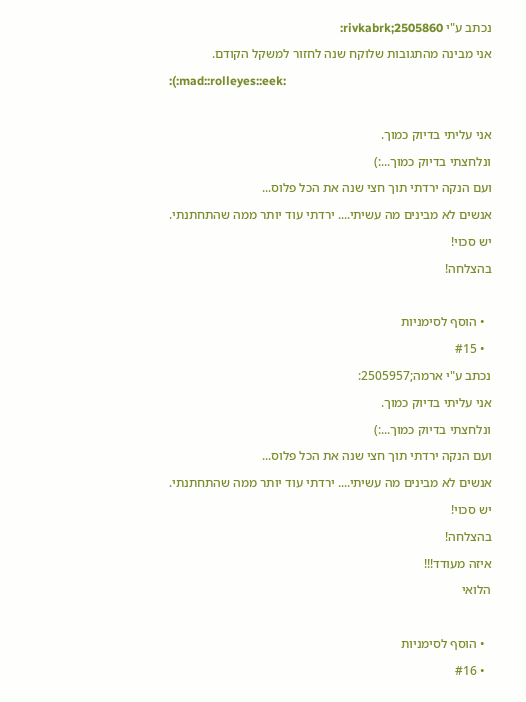נכתב ע"י rivkabrk;2505860:
אני מבינה מהתגובות שלוקח שנה לחזור למשקל הקודם.
:(:mad::rolleyes::eek:

אני עליתי בדיוק כמוך.
ונלחצתי בדיוק כמוך...:)
ועם הנקה ירדתי תוך חצי שנה את הכל פלוס...
אנשים לא מבינים מה עשיתי.... ירדתי עוד יותר ממה שהתחתנתי.
יש סכוי!
בהצלחה!

  • הוסף לסימניות
  • #15
נכתב ע"י ארמה;2505957:
אני עליתי בדיוק כמוך.
ונלחצתי בדיוק כמוך...:)
ועם הנקה ירדתי תוך חצי שנה את הכל פלוס...
אנשים לא מבינים מה עשיתי.... ירדתי עוד יותר ממה שהתחתנתי.
יש סכוי!
בהצלחה!
איזה מעודד!!!
הלואי

  • הוסף לסימניות
  • #16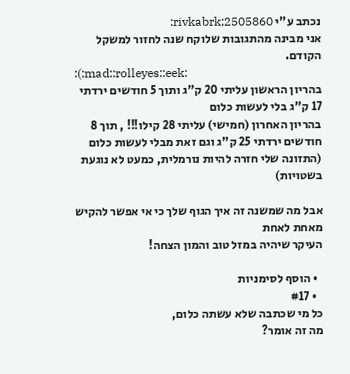נכתב ע"י rivkabrk;2505860:
אני מבינה מהתגובות שלוקח שנה לחזור למשקל הקודם.
:(:mad::rolleyes::eek:
בהריון הראשון עליתי 20 ק"ג ותוך 5 חודשים ירדתי 17 ק"ג בלי לעשות כלום
בהריון האחרון (חמישי) עליתי 28 קילו!!! , תוך 8 חודשים ירדתי 25 ק"ג וגם זאת מבלי לעשות כלום (התזונה שלי חזרה להיות נורמלית, כמעט לא נוגעת בשטויות)

אבל מה שמשנה זה איך הגוף שלך כי אי אפשר להקיש מאחת לאחת
העיקר שיהיה במזל טוב והמון הצחה!

  • הוסף לסימניות
  • #17
כל מי שכתבה שלא עשתה כלום,
מה זה אומר?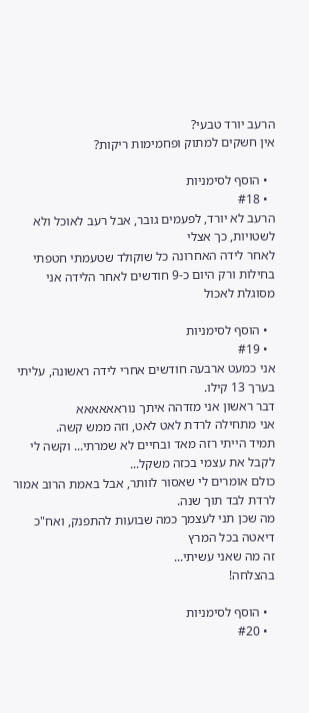הרעב יורד טבעי?
אין חשקים למתוק ופחמימות ריקות?

  • הוסף לסימניות
  • #18
הרעב לא יורד, לפעמים גובר, אבל רעב לאוכל ולא לשטויות, כך אצלי
לאחר לידה האחרונה כל שוקולד שטעמתי חטפתי בחילות ורק היום כ-9 חודשים לאחר הלידה אני מסוגלת לאכול

  • הוסף לסימניות
  • #19
אני כמעט ארבעה חודשים אחרי לידה ראשונה, עליתי בערך 13 קילו.
דבר ראשון אני מזדהה איתך נוראאאאאא
אני מתחילה לרדת לאט לאט, וזה ממש קשה.
תמיד הייתי רזה מאד ובחיים לא שמרתי... וקשה לי לקבל את עצמי בכזה משקל...
כולם אומרים לי שאסור לוותר, אבל באמת הרוב אמור לרדת לבד תוך שנה.
מה שכן תני לעצמך כמה שבועות להתפנק, ואח"כ דיאטה בכל המרץ
זה מה שאני עשיתי...
בהצלחה!

  • הוסף לסימניות
  • #20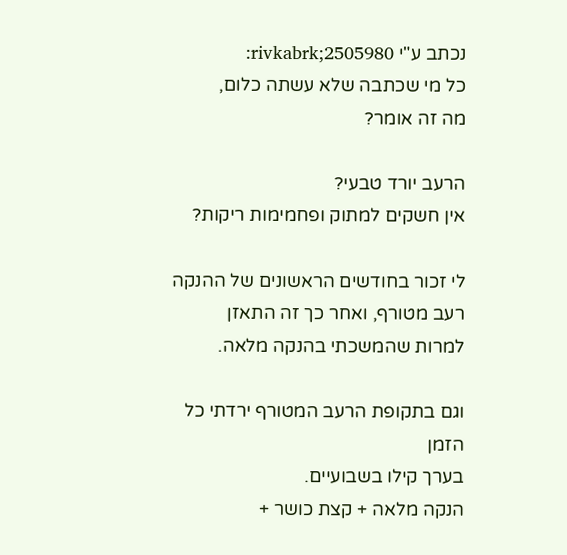נכתב ע"י rivkabrk;2505980:
כל מי שכתבה שלא עשתה כלום,
מה זה אומר?

הרעב יורד טבעי?
אין חשקים למתוק ופחמימות ריקות?

לי זכור בחודשים הראשונים של ההנקה רעב מטורף, ואחר כך זה התאזן
למרות שהמשכתי בהנקה מלאה.

וגם בתקופת הרעב המטורף ירדתי כל הזמן
בערך קילו בשבועיים.
הנקה מלאה + קצת כושר +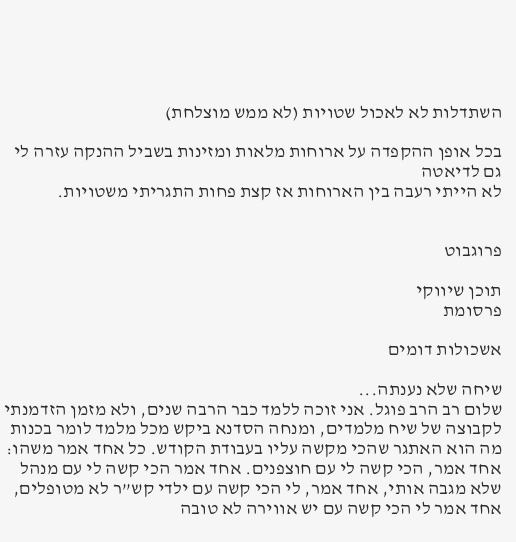השתדלות לא לאכול שטויות (לא ממש מוצלחת)

בכל אופן ההקפדה על ארוחות מלאות ומזינות בשביל ההנקה עזרה לי גם לדיאטה
לא הייתי רעבה בין הארוחות אז קצת פחות התגריתי משטויות.


פרוגבוט

תוכן שיווקי
פרסומת

אשכולות דומים

שיחה שלא נענתה...
שלום רב הרב פוגל. אני זוכה ללמד כבר הרבה שנים, ולא מזמן הזדמנתי לקבוצה של שיח מלמדים, ומנחה הסדנא ביקש מכל מלמד לומר בכנות מה הוא האתגר שהכי מקשה עליו בעבודת הקודש. כל אחד אמר משהו: אחד אמר, הכי קשה לי עם חוצפנים. אחד אמר הכי קשה לי עם מנהל שלא מגבה אותי, אחד אמר, לי הכי קשה עם ילדי קש’’ר לא מטופלים, אחד אמר לי הכי קשה עם יש אווירה לא טובה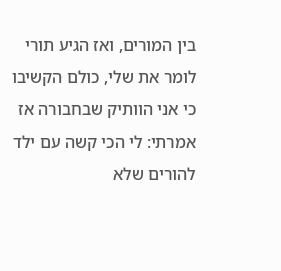בין המורים, ואז הגיע תורי לומר את שלי, כולם הקשיבו כי אני הוותיק שבחבורה אז אמרתי: לי הכי קשה עם ילד להורים שלא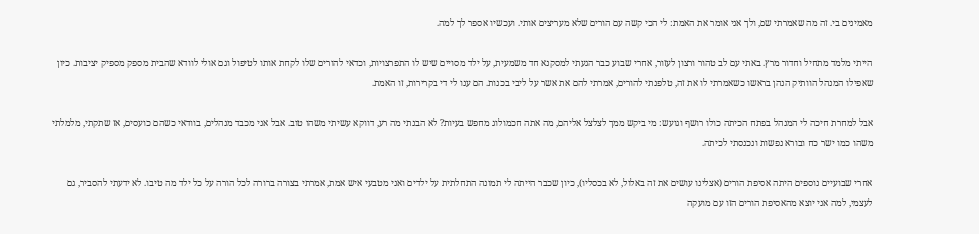מאמינים בי. זה מה שאמרתי שם, ולך אני אומר את האמת: לי הכי קשה עם הורים שלא מעריצים אותי. ועכשיו אספר לך למה.

הייתי מלמד מתחיל וחדור מרץ. באתי עם לב טהור ורצון לעזור, אחרי שבוע כבר הגעתי למסקנא חד משמעית, על ילד מסויים שיש לו התפרצויות, וכדאי להורים שלו לקחת אותו לטיפול וגם אולי לוודא שהבית מספק מספיק יציבות. כיון שאפילו המנהל הוותיק הנהן בראשו כשאמרתי לו את זה, טלפנתי להורים, אמרתי להם את אשר על ליבי בכנות. הם ענו לי די בקרירות, זו האמת.

אבל למחרת חיכה לי המנהל בפתח הכיתה כולו רושף וגועש: מי ביקש ממך לצלצל אליהם, מה אתה חכמולוג מחפש בעיות? לא הבנתי מה רע, דווקא עשיתי משהו טוב. אבל אני מכבד מנהלים, בוודאי כשהם כועסים, אז שתקתי, מלמלתי משהו כמו ישר כח ובורא נפשות ונכנסתי לכיתה.

אחרי שבועיים נוספים היתה אסיפת הורים (אצלינו עושים את זה באלול, לא בכסליו), כיון שכבר הייתה לי תמונה התחלתית על ילדים ואני מטבעי איש אמת, אמרתי בצורה ברורה לכל הורה על כל ילד מה טיבו. לא ידעתי להסביר, גם לעצמי, למה אני יוצא מהאסיפת הורים הזו עם מועקה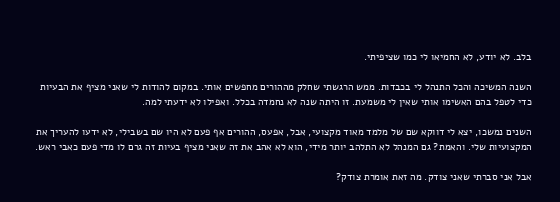בלב. לא יודע, לא החמיאו לי כמו שציפיתי.

השנה המשיכה והכל התנהל לי בכבדות. ממש הרגשתי שחלק מההורים מחפשים אותי. במקום להודות לי שאני מציף את הבעיות כדי לטפל בהם האשימו אותי שאין לי משמעת. זו היתה שנה לא נחמדה בכלל. ואפילו לא ידעתי למה.

השנים נמשכו, יצא לי דווקא שם של מלמד מאוד מקצועי, אבל, אפעס, ההורים אף פעם לא היו שם בשבילי, לא ידעו להעריך את המקצועיות שלי. והאמת? גם המנהל לא התלהב יותר מידי, הוא לא אהב את זה שאני מציף בעיות זה גרם לו מדי פעם כאבי ראש.

אבל אני סברתי שאני צודק. מה זאת אומרת צודק?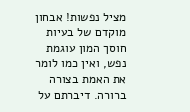מציל נפשות! אבחון מוקדם של בעיות חוסך המון עוגמת נפש, ואין כמו לומר את האמת בצורה ברורה. דיברתם על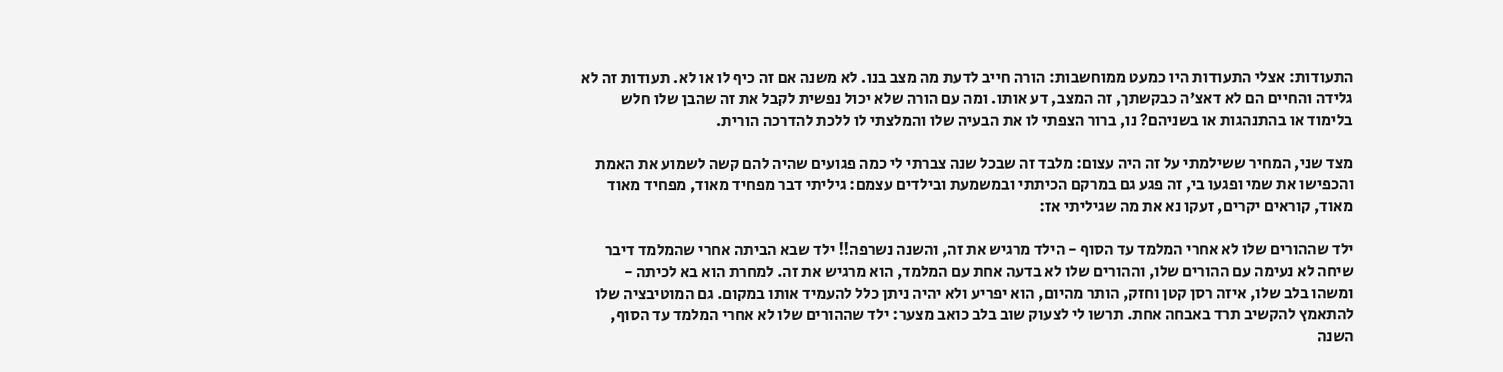התעודות: אצלי התעודות היו כמעט ממוחשבות: הורה חייב לדעת מה מצב בנו. לא משנה אם זה כיף לו או לא. תעודות זה לא גלידה והחיים הם לא דאצ'ה כבקשתך, זה המצב, דע אותו. ומה עם הורה שלא יכול נפשית לקבל את זה שהבן שלו חלש בלימוד או בהתנהגות או בשניהם? נו, ברור הצפתי לו את הבעיה שלו והמלצתי לו ללכת להדרכה הורית.

מצד שני, המחיר ששילמתי על זה היה עצום: מלבד זה שבכל שנה צברתי לי כמה פגועים שהיה להם קשה לשמוע את האמת והכפישו את שמי ופגעו בי, זה פגע גם במרקם הכיתתי ובמשמעת ובילדים עצמם: גיליתי דבר מפחיד מאוד, מפחיד מאוד מאוד, קוראים יקרים, זעקו נא את מה שגיליתי אז:

ילד שההורים שלו לא אחרי המלמד עד הסוף - הילד מרגיש את זה, והשנה נשרפה!! ילד שבא הביתה אחרי שהמלמד דיבר שיחה לא נעימה עם ההורים שלו, וההורים שלו לא בדעה אחת עם המלמד, הוא מרגיש את זה. למחרת הוא בא לכיתה - ומשהו בלב שלו, איזה רסן קטן וחזק, הותר מהיום, הוא יפריע ולא יהיה ניתן כלל להעמיד אותו במקום. גם המוטיבציה שלו להתאמץ להקשיב תרד באבחה אחת. תרשו לי לצעוק שוב בלב כואב מצער: ילד שההורים שלו לא אחרי המלמד עד הסוף, השנה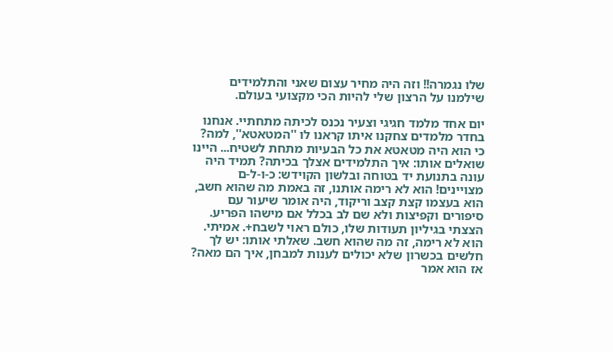שלו נגמרה!! וזה היה מחיר עצום שאני והתלמידים שילמנו על הרצון שלי להיות הכי מקצועי בעולם.

יום אחד מלמד חגיגי וצעיר נכנס לכיתה מתחתיי. אנחנו בחדר מלמדים צחקנו איתו קראנו לו ''המטאטא'', למה? כי הוא היה מטאטא את כל הבעיות מתחת לשטיח... היינו שואלים אותו: איך התלמידים אצלך בכיתה? תמיד היה עונה בתנועת יד בטוחה ובלשון הקוידש: כ-ו-ל-ם מצויינים! הוא לא רימה אותנו, זה באמת מה שהוא חשב, הוא בעצמו קצת קצב וריקוד, היה אומר שיעור עם סיפורים וקפיצות ולא שם לב בכלל אם מישהו הפריע. הצצתי בגיליון תעודות שלו, כולם ראוי לשבח+. אמיתי. הוא לא רימה, זה מה שהוא חשב. שאלתי אותו: יש לך חלשים בכשרון שלא יכולים לענות למבחן, איך הם מאה? אז הוא אמר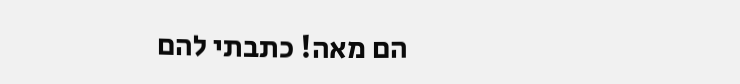הם מאה! כתבתי להם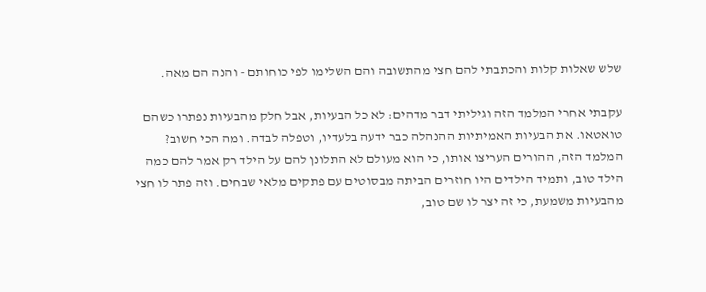שלש שאלות קלות והכתבתי להם חצי מהתשובה והם השלימו לפי כוחותם - והנה הם מאה.

עקבתי אחרי המלמד הזה וגיליתי דבר מדהים: לא כל הבעיות, אבל חלק מהבעיות נפתרו כשהם טואטאו. את הבעיות האמיתיות ההנהלה כבר ידעה בלעדיו, וטפלה לבדה. ומה הכי חשוב? המלמד הזה, ההורים העריצו אותו, כי הוא מעולם לא התלונן להם על הילד רק אמר להם כמה הילד טוב, ותמיד הילדים היו חוזרים הביתה מבסוטים עם פתקים מלאי שבחים. וזה פתר לו חצי מהבעיות משמעת, כי זה יצר לו שם טוב,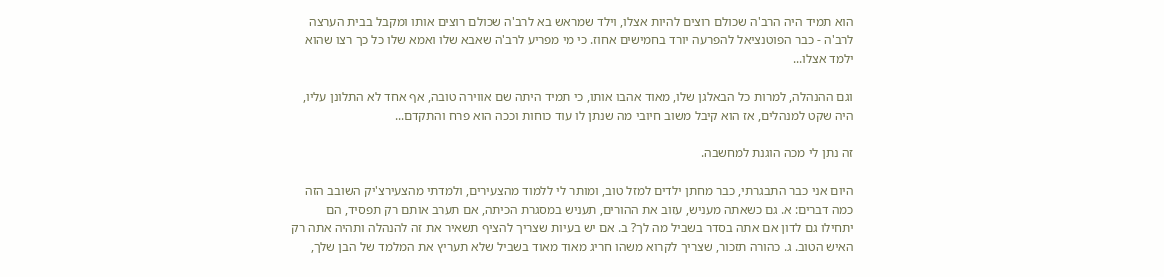הוא תמיד היה הרב'ה שכולם רוצים להיות אצלו, וילד שמראש בא לרב'ה שכולם רוצים אותו ומקבל בבית הערצה לרב'ה - כבר הפוטנציאל להפרעה יורד בחמישים אחוז. כי מי מפריע לרב'ה שאבא שלו ואמא שלו כל כך רצו שהוא ילמד אצלו...

וגם ההנהלה, למרות כל הבאלגן שלו, מאוד אהבו אותו, כי תמיד היתה שם אווירה טובה, אף אחד לא התלונן עליו, היה שקט למנהלים, אז הוא קיבל משוב חיובי מה שנתן לו עוד כוחות וככה הוא פרח והתקדם...

זה נתן לי מכה הוגנת למחשבה.

היום אני כבר התבגרתי, כבר מחתן ילדים למזל טוב, ומותר לי ללמוד מהצעירים, ולמדתי מהצעירצ'יק השובב הזה כמה דברים: א. גם כשאתה מעניש, עזוב את ההורים, תעניש במסגרת הכיתה, אם תערב אותם רק תפסיד, הם יתחילו גם לדון אם אתה בסדר בשביל מה לך? ב. אם יש בעיות שצריך להציף תשאיר את זה להנהלה ותהיה אתה רק האיש הטוב. ג. כהורה תזכור, שצריך לקרוא משהו חריג מאוד מאוד בשביל שלא תעריץ את המלמד של הבן שלך,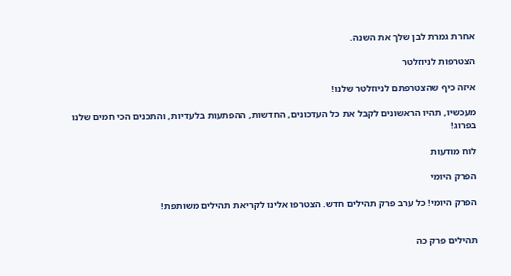אחרת גמרת לבן שלך את השנה.

הצטרפות לניוזלטר

איזה כיף שהצטרפתם לניוזלטר שלנו!

מעכשיו, תהיו הראשונים לקבל את כל העדכונים, החדשות, ההפתעות בלעדיות, והתכנים הכי חמים שלנו בפרוג!

לוח מודעות

הפרק היומי

הפרק היומי! כל ערב פרק תהילים חדש. הצטרפו אלינו לקריאת תהילים משותפת!


תהילים פרק כה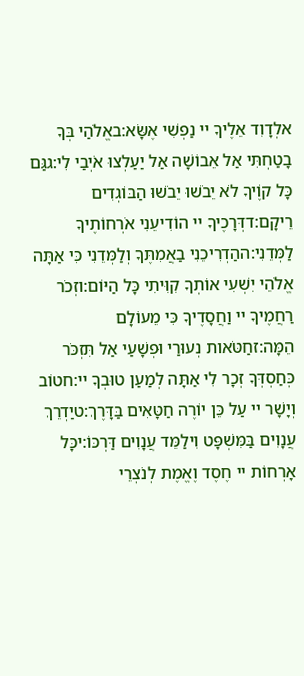אלְדָוִד אֵלֶיךָ יי נַפְשִׁי אֶשָּׂא:באֱלֹהַי בְּךָ בָטַחְתִּי אַל אֵבוֹשָׁה אַל יַעַלְצוּ אֹיְבַי לִי:גגַּם כָּל קוֶֹיךָ לֹא יֵבֹשׁוּ יֵבֹשׁוּ הַבּוֹגְדִים רֵיקָם:דדְּרָכֶיךָ יי הוֹדִיעֵנִי אֹרְחוֹתֶיךָ לַמְּדֵנִי:ההַדְרִיכֵנִי בַאֲמִתֶּךָ וְלַמְּדֵנִי כִּי אַתָּה אֱלֹהֵי יִשְׁעִי אוֹתְךָ קִוִּיתִי כָּל הַיּוֹם:וזְכֹר רַחֲמֶיךָ יי וַחֲסָדֶיךָ כִּי מֵעוֹלָם הֵמָּה:זחַטֹּאות נְעוּרַי וּפְשָׁעַי אַל תִּזְכֹּר כְּחַסְדְּךָ זְכָר לִי אַתָּה לְמַעַן טוּבְךָ יי:חטוֹב וְיָשָׁר יי עַל כֵּן יוֹרֶה חַטָּאִים בַּדָּרֶךְ:טיַדְרֵךְ עֲנָוִים בַּמִּשְׁפָּט וִילַמֵּד עֲנָוִים דַּרְכּוֹ:יכָּל אָרְחוֹת יי חֶסֶד וֶאֱמֶת לְנֹצְרֵי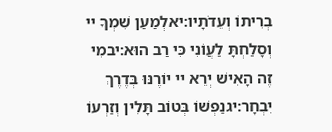בְרִיתוֹ וְעֵדֹתָיו:יאלְמַעַן שִׁמְךָ יי וְסָלַחְתָּ לַעֲוֹנִי כִּי רַב הוּא:יבמִי זֶה הָאִישׁ יְרֵא יי יוֹרֶנּוּ בְּדֶרֶךְ יִבְחָר:יגנַפְשׁוֹ בְּטוֹב תָּלִין וְזַרְעוֹ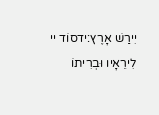יִירַשׁ אָרֶץ:ידסוֹד יי לִירֵאָיו וּבְרִיתוֹ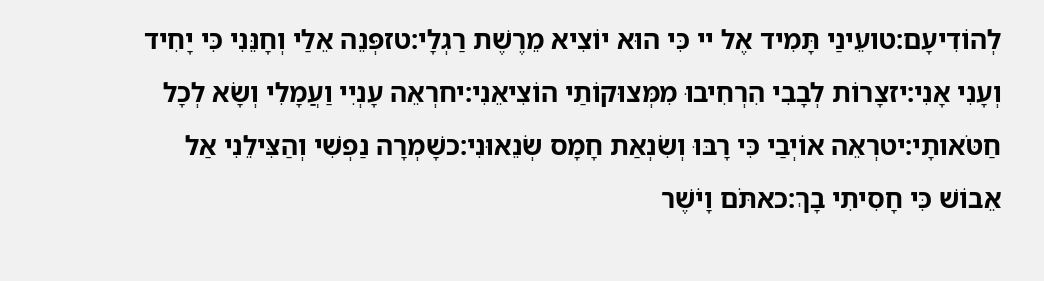לְהוֹדִיעָם:טועֵינַי תָּמִיד אֶל יי כִּי הוּא יוֹצִיא מֵרֶשֶׁת רַגְלָי:טזפְּנֵה אֵלַי וְחָנֵּנִי כִּי יָחִיד וְעָנִי אָנִי:יזצָרוֹת לְבָבִי הִרְחִיבוּ מִמְּצוּקוֹתַי הוֹצִיאֵנִי:יחרְאֵה עָנְיִי וַעֲמָלִי וְשָׂא לְכָל חַטֹּאותָי:יטרְאֵה אוֹיְבַי כִּי רָבּוּ וְשִׂנְאַת חָמָס שְׂנֵאוּנִי:כשָׁמְרָה נַפְשִׁי וְהַצִּילֵנִי אַל אֵבוֹשׁ כִּי חָסִיתִי בָךְ:כאתֹּם וָיֹשֶׁר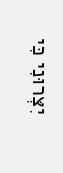יִצְּרוּנִי כִּי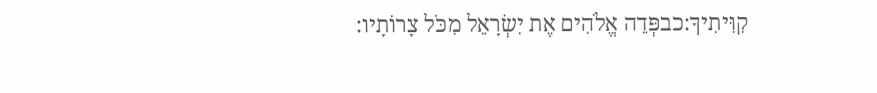קִוִּיתִיךָ:כבפְּדֵה אֱלֹהִים אֶת יִשְׂרָאֵל מִכֹּל צָרוֹתָיו: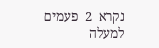נקרא  2  פעמים
למעלה